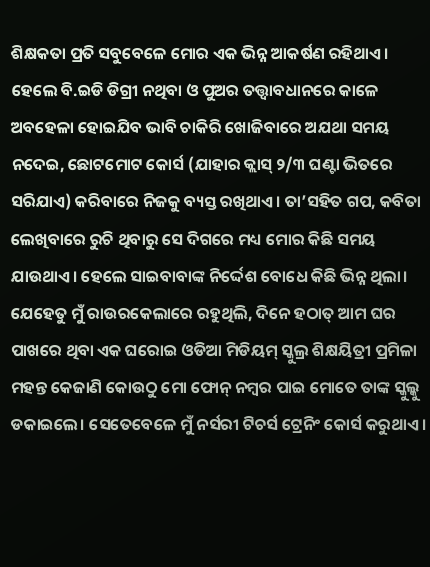ଶିକ୍ଷକତା ପ୍ରତି ସବୁବେଳେ ମୋର ଏକ ଭିନ୍ନ ଆକର୍ଷଣ ରହିଥାଏ। ହେଲେ ବି.ଇଡି ଡିଗ୍ରୀ ନଥିବା ଓ ପୁଅର ତତ୍ତ୍ୱାବଧାନରେ କାଳେ ଅବହେଳା ହୋଇଯିବ ଭାବି ଚାକିରି ଖୋଜିବାରେ ଅଯଥା ସମୟ ନଦେଇ, ଛୋଟମୋଟ କୋର୍ସ (ଯାହାର କ୍ଲାସ୍ ୨/୩ ଘଣ୍ଟା ଭିତରେ ସରିଯାଏ) କରିବାରେ ନିଜକୁ ବ୍ୟସ୍ତ ରଖିଥାଏ। ତା’ସହିତ ଗପ, କବିତା ଲେଖିବାରେ ରୁଚି ଥିବାରୁ ସେ ଦିଗରେ ମଧ୍ୟ ମୋର କିଛି ସମୟ ଯାଉଥାଏ। ହେଲେ ସାଇବାବାଙ୍କ ନିର୍ଦ୍ଦେଶ ବୋଧେ କିଛି ଭିନ୍ନ ଥିଲା। ଯେହେତୁ ମୁଁ ରାଉରକେଲାରେ ରହୁଥିଲି, ଦିନେ ହଠାତ୍ ଆମ ଘର ପାଖରେ ଥିବା ଏକ ଘରୋଇ ଓଡିଆ ମିଡିୟମ୍ ସ୍କୁଲ୍ର ଶିକ୍ଷୟିତ୍ରୀ ପ୍ରମିଳା ମହନ୍ତ କେଜାଣି କୋଉଠୁ ମୋ ଫୋନ୍ ନମ୍ବର ପାଇ ମୋତେ ତାଙ୍କ ସ୍କୁଲ୍କୁ ଡକାଇଲେ। ସେତେବେଳେ ମୁଁ ନର୍ସରୀ ଟିଚର୍ସ ଟ୍ରେନିଂ କୋର୍ସ କରୁଥାଏ।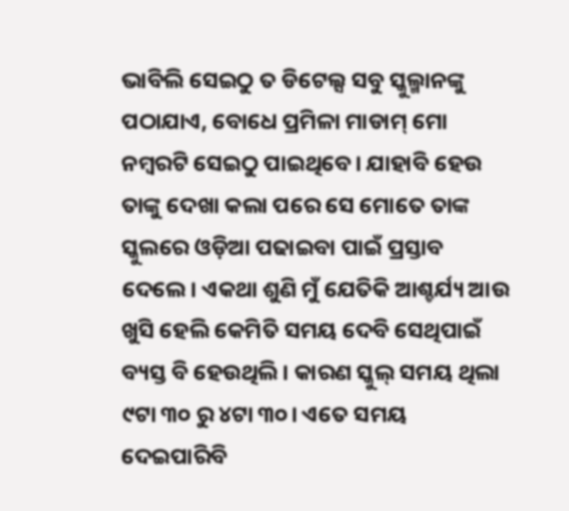ଭାବିଲି ସେଇଠୁ ତ ଡିଟେଲ୍ସ ସବୁ ସ୍କୁଲ୍ମାନଙ୍କୁ ପଠାଯାଏ, ବୋଧେ ପ୍ରମିଳା ମାଡାମ୍ ମୋ ନମ୍ବରଟି ସେଇଠୁ ପାଇଥିବେ। ଯାହାବି ହେଉ ତାଙ୍କୁ ଦେଖା କଲା ପରେ ସେ ମୋତେ ତାଙ୍କ ସ୍କୁଲରେ ଓଡ଼ିଆ ପଢାଇବା ପାଇଁ ପ୍ରସ୍ତାବ ଦେଲେ। ଏକଥା ଶୁଣି ମୁଁ ଯେତିକି ଆଶ୍ଚର୍ଯ୍ୟ ଆଉ ଖୁସି ହେଲି କେମିତି ସମୟ ଦେବି ସେଥିପାଇଁ ବ୍ୟସ୍ତ ବି ହେଉଥିଲି। କାରଣ ସ୍କୁଲ୍ ସମୟ ଥିଲା ୯ଟା ୩୦ ରୁ ୪ଟା ୩୦। ଏତେ ସମୟ ଦେଇପାରିବି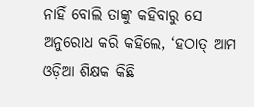ନାହିଁ ବୋଲି ତାଙ୍କୁ କହିବାରୁ ସେ ଅନୁରୋଧ କରି କହିଲେ, ‘ହଠାତ୍ ଆମ ଓଡ଼ିଆ ଶିକ୍ଷକ କିଛି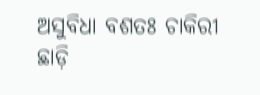ଅସୁବିଧା ବଶତଃ ଚାକିରୀ ଛାଡ଼ି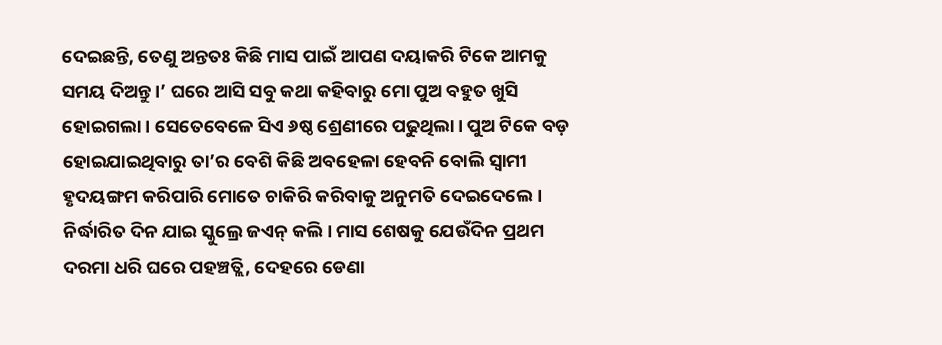ଦେଇଛନ୍ତି, ତେଣୁ ଅନ୍ତତଃ କିଛି ମାସ ପାଇଁ ଆପଣ ଦୟାକରି ଟିକେ ଆମକୁ ସମୟ ଦିଅନ୍ତୁ।’ ଘରେ ଆସି ସବୁ କଥା କହିବାରୁ ମୋ ପୁଅ ବହୁତ ଖୁସି ହୋଇଗଲା। ସେତେବେଳେ ସିଏ ୬ଷ୍ଠ ଶ୍ରେଣୀରେ ପଢୁଥିଲା। ପୁଅ ଟିକେ ବଡ଼ ହୋଇଯାଇଥିବାରୁ ତା’ର ବେଶି କିଛି ଅବହେଳା ହେବନି ବୋଲି ସ୍ବାମୀ ହୃଦୟଙ୍ଗମ କରିପାରି ମୋତେ ଚାକିରି କରିବାକୁ ଅନୁମତି ଦେଇଦେଲେ। ନିର୍ଦ୍ଧାରିତ ଦିନ ଯାଇ ସ୍କୁଲ୍ରେ ଜଏନ୍ କଲି। ମାସ ଶେଷକୁ ଯେଉଁଦିନ ପ୍ରଥମ ଦରମା ଧରି ଘରେ ପହଞ୍ଚତ୍ଲି, ଦେହରେ ଡେଣା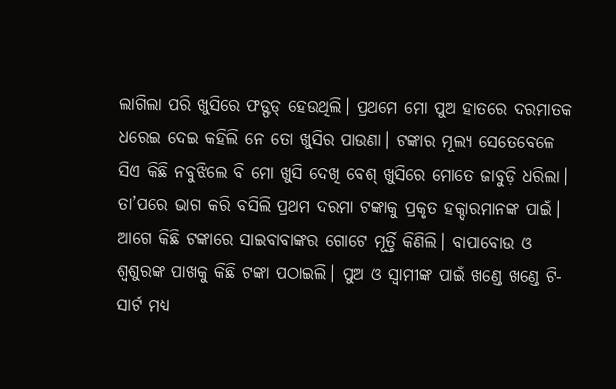ଲାଗିଲା ପରି ଖୁସିରେ ଫଡ୍ଫଡ୍ ହେଉଥିଲି। ପ୍ରଥମେ ମୋ ପୁଅ ହାତରେ ଦରମାତକ ଧରେଇ ଦେଇ କହିଲି ନେ ତୋ ଖୁସିର ପାଉଣା। ଟଙ୍କାର ମୂଲ୍ୟ ସେତେବେଳେ ସିଏ କିଛି ନବୁଝିଲେ ବି ମୋ ଖୁସି ଦେଖି ବେଶ୍ ଖୁସିରେ ମୋତେ ଜାବୁଡ଼ି ଧରିଲା। ତା’ପରେ ଭାଗ କରି ବସିଲି ପ୍ରଥମ ଦରମା ଟଙ୍କାକୁ ପ୍ରକୃତ ହକ୍ଦାରମାନଙ୍କ ପାଇଁ। ଆଗେ କିଛି ଟଙ୍କାରେ ସାଇବାବାଙ୍କର ଗୋଟେ ମୂର୍ତ୍ତି କିଣିଲି। ବାପାବୋଉ ଓ ଶ୍ୱଶୁରଙ୍କ ପାଖକୁ କିଛି ଟଙ୍କା ପଠାଇଲି। ପୁଅ ଓ ସ୍ବାମୀଙ୍କ ପାଇଁ ଖଣ୍ଡେ ଖଣ୍ଡେ ଟି-ସାର୍ଟ ମଧ୍ୟ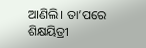ଆଣିଲି। ତା’ପରେ ଶିକ୍ଷୟିତ୍ରୀ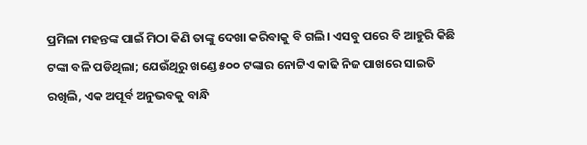ପ୍ରମିଳା ମହନ୍ତଙ୍କ ପାଇଁ ମିଠା କିଣି ତାଙ୍କୁ ଦେଖା କରିବାକୁ ବି ଗଲି। ଏସବୁ ପରେ ବି ଆହୁରି କିଛି ଟଙ୍କା ବଳି ପଡିଥିଲା; ଯେଉଁଥିରୁ ଖଣ୍ଡେ ୫୦୦ ଟଙ୍କାର ନୋଟ୍ଟିଏ କାଢି ନିଜ ପାଖରେ ସାଇତି ରଖିଲି, ଏକ ଅପୂର୍ବ ଅନୁଭବକୁ ବାନ୍ଧି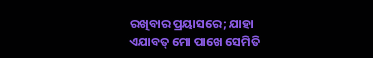ରଖିବାର ପ୍ରୟାସରେ; ଯାହା ଏଯାବତ୍ ମୋ ପାଖେ ସେମିତି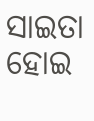ସାଇତା ହୋଇ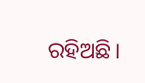ରହିଅଛି।